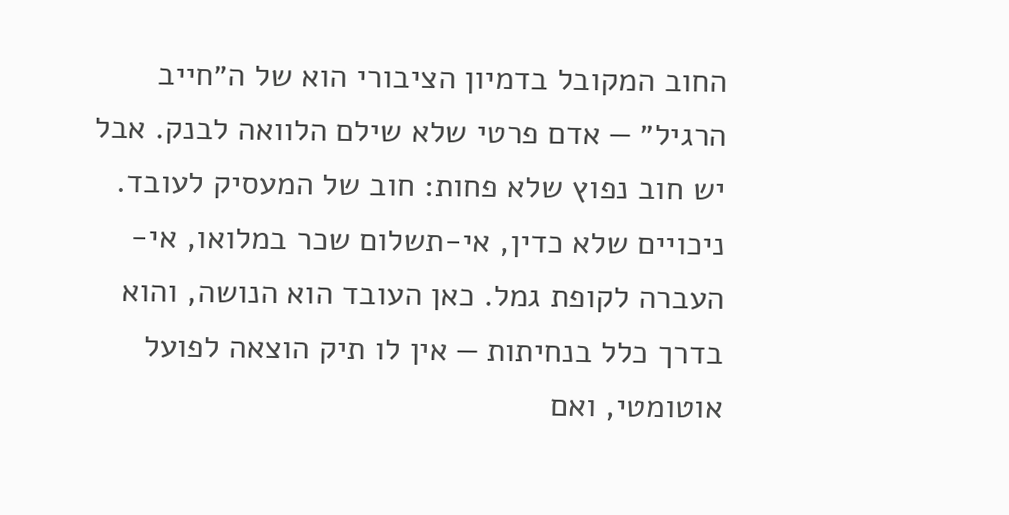החוב המקובל בדמיון הציבורי הוא של ה״חייב הרגיל״ — אדם פרטי שלא שילם הלוואה לבנק. אבל יש חוב נפוץ שלא פחות: חוב של המעסיק לעובד. ניכויים שלא כדין, אי-תשלום שכר במלואו, אי-העברה לקופת גמל. כאן העובד הוא הנושה, והוא בדרך כלל בנחיתות — אין לו תיק הוצאה לפועל אוטומטי, ואם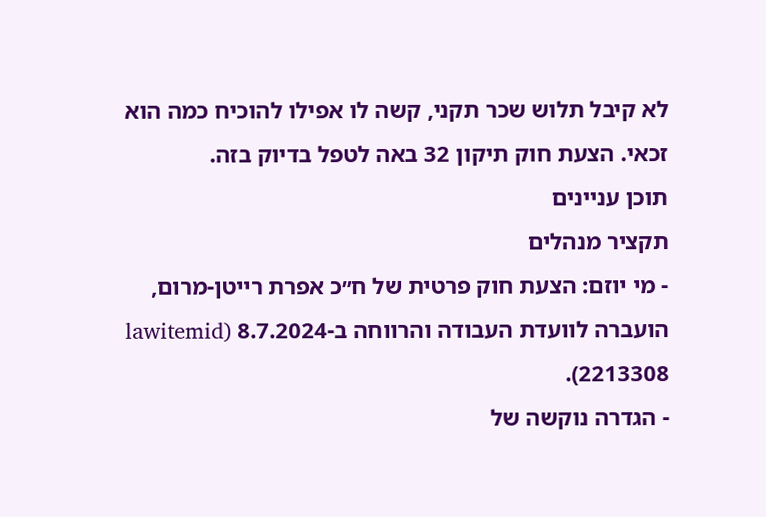לא קיבל תלוש שכר תקני, קשה לו אפילו להוכיח כמה הוא זכאי. הצעת חוק תיקון 32 באה לטפל בדיוק בזה.
תוכן עניינים
תקציר מנהלים
- מי יוזם: הצעת חוק פרטית של ח״כ אפרת רייטן-מרום, הועברה לוועדת העבודה והרווחה ב-8.7.2024 (lawitemid 2213308).
- הגדרה נוקשה של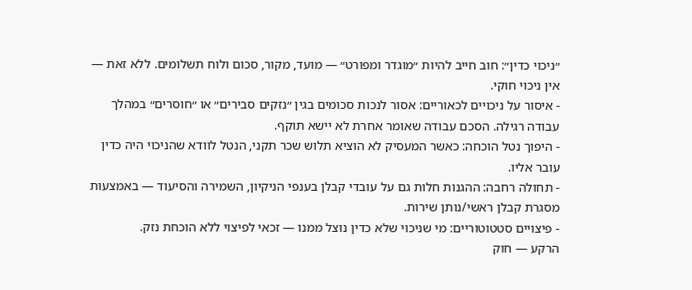״ניכוי כדין״: חוב חייב להיות ״מוגדר ומפורט״ — מועד, מקור, סכום ולוח תשלומים. ללא זאת — אין ניכוי חוקי.
- איסור על ניכויים לכאוריים: אסור לנכות סכומים בגין ״נזקים סבירים״ או ״חוסרים״ במהלך עבודה רגילה. הסכם עבודה שאומר אחרת לא יישא תוקף.
- היפוך נטל הוכחה: כאשר המעסיק לא הוציא תלוש שכר תקני, הנטל לוודא שהניכוי היה כדין עובר אליו.
- תחולה רחבה: ההגנות חלות גם על עובדי קבלן בענפי הניקיון, השמירה והסיעוד — באמצעות מסגרת קבלן ראשי/נותן שירות.
- פיצויים סטטוטוריים: מי שניכוי שלא כדין נוצל ממנו — זכאי לפיצוי ללא הוכחת נזק.
הרקע — חוק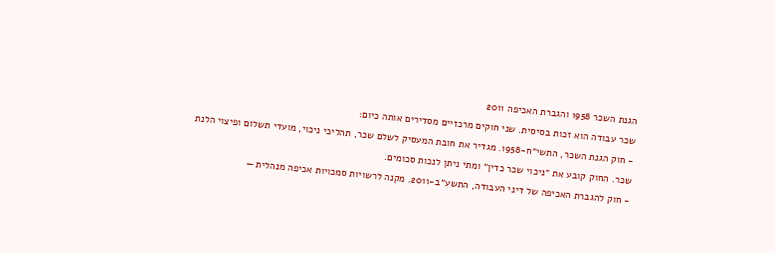הגנת השכר 1958 והגברת האכיפה 2011
שכר עבודה הוא זכות בסיסית. שני חוקים מרכזיים מסדירים אותה כיום:
- חוק הגנת השכר, התשי״ח-1958. מגדיר את חובת המעסיק לשלם שכר, תהליכי ניכוי, מועדי תשלום ופיצוי הלנת שכר. החוק קובע את ״ניכוי שכר כדין״ ומתי ניתן לנכות סכומים.
- חוק להגברת האכיפה של דיני העבודה, התשע״ב-2011. מקנה לרשויות סמכויות אכיפה מנהלית —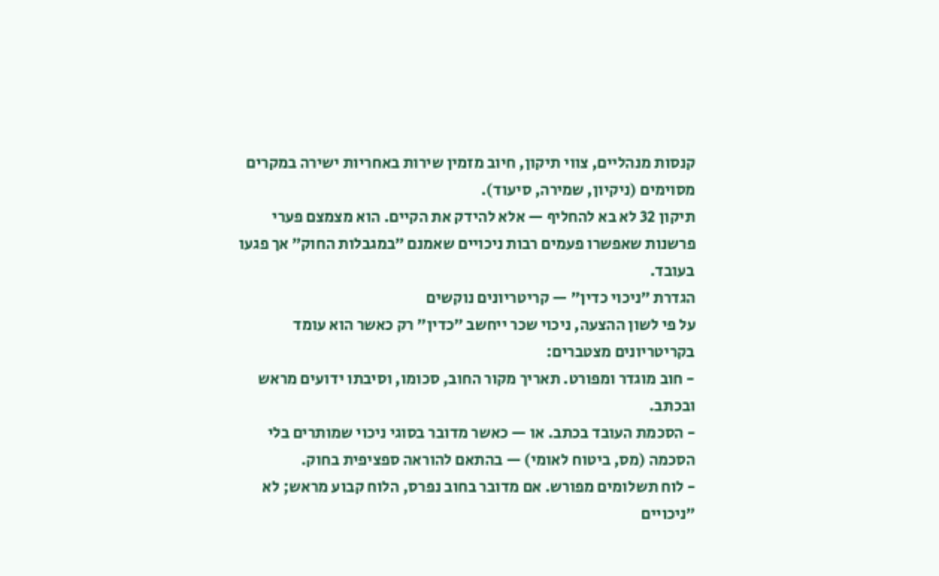קנסות מנהליים, צווי תיקון, חיוב מזמין שירות באחריות ישירה במקרים מסוימים (ניקיון, שמירה, סיעוד).
תיקון 32 לא בא להחליף — אלא להידק את הקיים. הוא מצמצם פערי פרשנות שאפשרו פעמים רבות ניכויים שאמנם ״במגבלות החוק״ אך פגעו בעובד.
הגדרת ״ניכוי כדין״ — קריטריונים נוקשים
על פי לשון ההצעה, ניכוי שכר ייחשב ״כדין״ רק כאשר הוא עומד בקריטריונים מצטברים:
- חוב מוגדר ומפורט. תאריך מקור החוב, סכומו, וסיבתו ידועים מראש ובכתב.
- הסכמת העובד בכתב. או — כאשר מדובר בסוגי ניכוי שמותרים בלי הסכמה (מס, ביטוח לאומי) — בהתאם להוראה ספציפית בחוק.
- לוח תשלומים מפורש. אם מדובר בחוב נפרס, הלוח קבוע מראש; לא ״ניכויים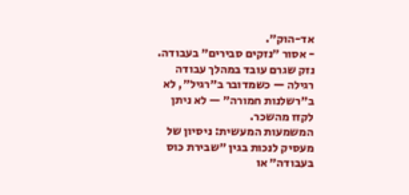אד-הוק״.
- אסור ״נזקים סבירים״ בעבודה. נזק שגרם עובד במהלך עבודה רגילה — כשמדובר ב״רגיל״, לא ב״רשלנות חמורה״ — לא ניתן לקזז מהשכר.
המשמעות המעשית: ניסיון של מעסיק לנכות בגין ״שבירת כוס בעבודה״ או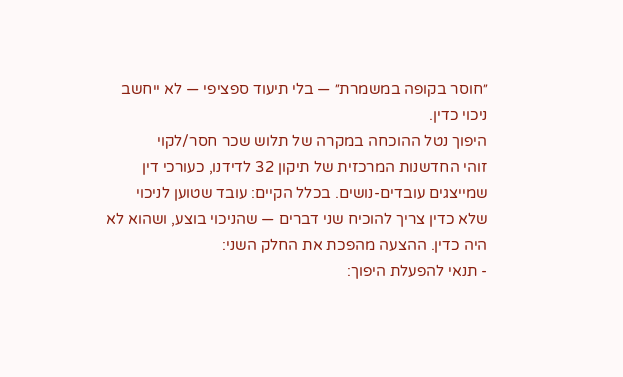״חוסר בקופה במשמרת״ — בלי תיעוד ספציפי — לא ייחשב ניכוי כדין.
היפוך נטל ההוכחה במקרה של תלוש שכר חסר/לקוי
זוהי החדשנות המרכזית של תיקון 32 לדידנו, כעורכי דין שמייצגים עובדים-נושים. בכלל הקיים: עובד שטוען לניכוי שלא כדין צריך להוכיח שני דברים — שהניכוי בוצע, ושהוא לא היה כדין. ההצעה מהפכת את החלק השני:
- תנאי להפעלת היפוך: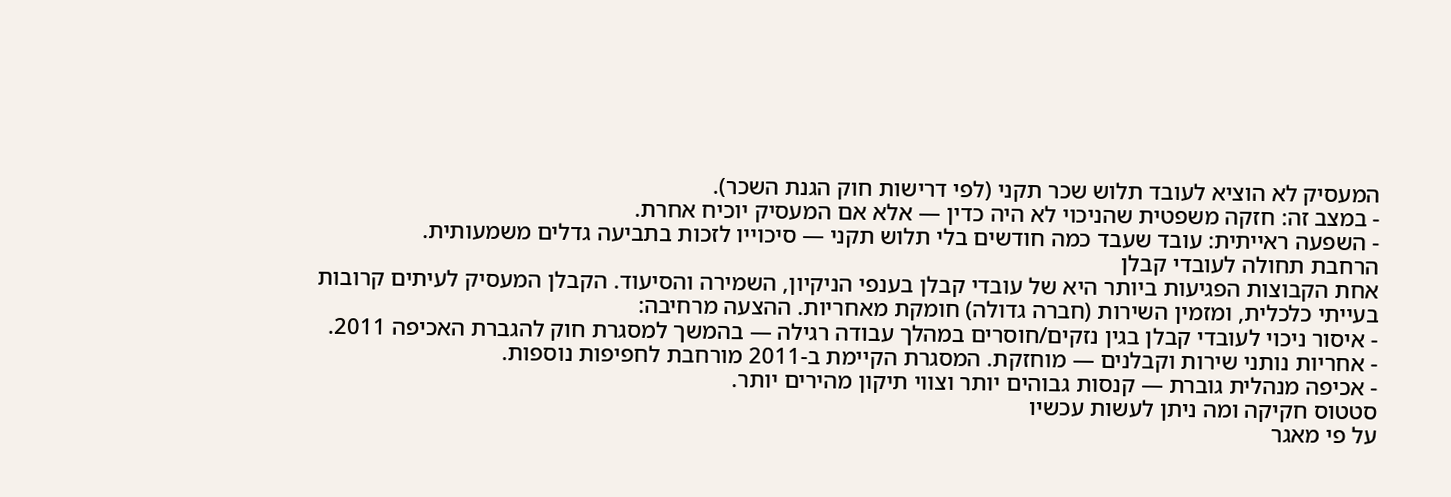המעסיק לא הוציא לעובד תלוש שכר תקני (לפי דרישות חוק הגנת השכר).
- במצב זה: חזקה משפטית שהניכוי לא היה כדין — אלא אם המעסיק יוכיח אחרת.
- השפעה ראייתית: עובד שעבד כמה חודשים בלי תלוש תקני — סיכוייו לזכות בתביעה גדלים משמעותית.
הרחבת תחולה לעובדי קבלן
אחת הקבוצות הפגיעות ביותר היא של עובדי קבלן בענפי הניקיון, השמירה והסיעוד. הקבלן המעסיק לעיתים קרובות בעייתי כלכלית, ומזמין השירות (חברה גדולה) חומקת מאחריות. ההצעה מרחיבה:
- איסור ניכוי לעובדי קבלן בגין נזקים/חוסרים במהלך עבודה רגילה — בהמשך למסגרת חוק להגברת האכיפה 2011.
- אחריות נותני שירות וקבלנים — מוחזקת. המסגרת הקיימת ב-2011 מורחבת לחפיפות נוספות.
- אכיפה מנהלית גוברת — קנסות גבוהים יותר וצווי תיקון מהירים יותר.
סטטוס חקיקה ומה ניתן לעשות עכשיו
על פי מאגר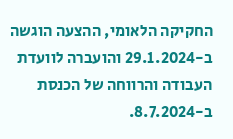החקיקה הלאומי, ההצעה הוגשה ב-29.1.2024 והועברה לוועדת העבודה והרווחה של הכנסת ב-8.7.2024.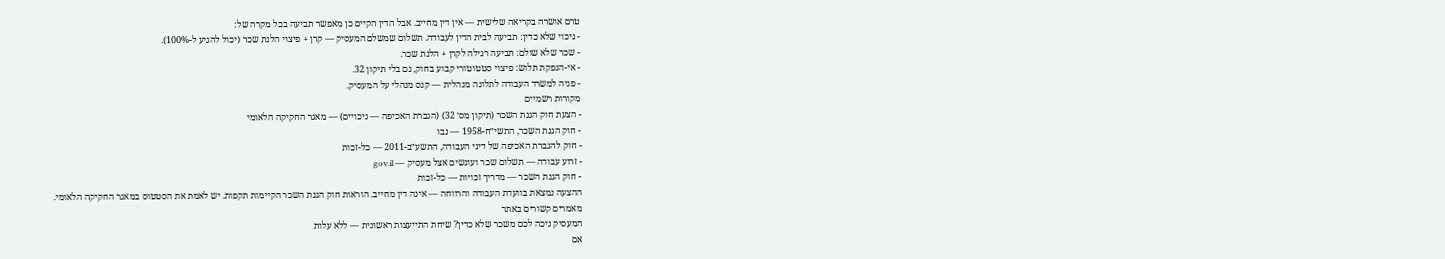טרם אושרה בקריאה שלישית — אין דין מחייב. אבל הדין הקיים כן מאפשר תביעה בכל מקרה של:
- ניכוי שלא כדין: תביעה לבית הדין לעבודה. תשלום שמשלם המעסיק — קרן + פיצוי הלנת שכר (יכול להגיע ל-100%).
- שכר שלא שולם: תביעה רגילה לקרן + הלנת שכר.
- אי-הנפקת תלוש: פיצוי סטטוטורי קבוע בחוק, גם בלי תיקון 32.
- פניה למשרד העבודה לתלונה מנהלית — קנס מנהלי על המעסיק.
מקורות רשמיים
- הצעת חוק הגנת השכר (תיקון מס׳ 32) (הגברת האכיפה — ניכויים) — מאגר החקיקה הלאומי
- חוק הגנת השכר, התשי״ח-1958 — נבו
- חוק להגברת האכיפה של דיני העבודה, התשע״ב-2011 — כל-זכות
- זרוע עבודה — תשלום שכר ועונשים אצל מעסיק — gov.il
- חוק הגנת השכר — מדריך זכויות — כל-זכות
ההצעה נמצאת בוועדת העבודה והרווחה — אינה דין מחייב. הוראות חוק הגנת השכר הקיימות תקפות. יש לאמת את הסטטוס במאגר החקיקה הלאומי.
מאמרים קשורים באתר
המעסיק ניכה לכם משכר שלא כדין? שיחת התייעצות ראשונית — ללא עלות
אם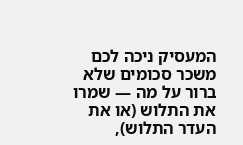המעסיק ניכה לכם משכר סכומים שלא ברור על מה — שמרו את התלוש (או את העדר התלוש),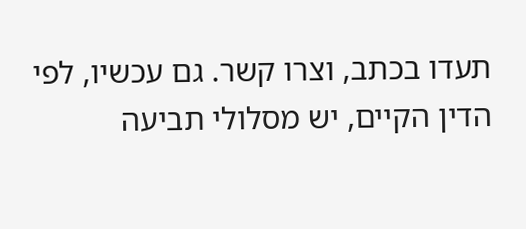תעדו בכתב, וצרו קשר. גם עכשיו, לפי הדין הקיים, יש מסלולי תביעה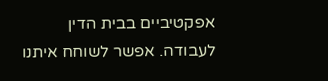אפקטיביים בבית הדין לעבודה. אפשר לשוחח איתנו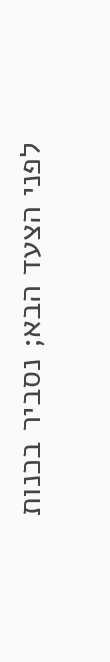לפני הצעד הבא; נסביר בכנות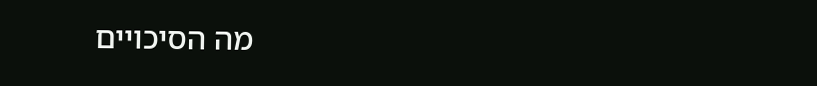מה הסיכויים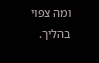ומה צפוי בהליך.